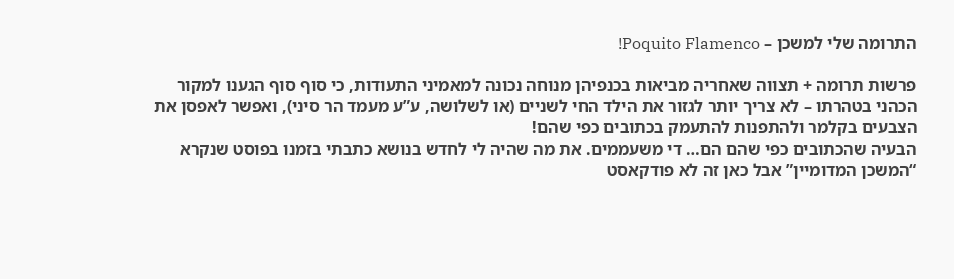התרומה שלי למשכן – Poquito Flamenco!

פרשות תרומה + תצווה שאחריה מביאות בכנפיהן מנוחה נכונה למאמיני התעודות, כי סוף סוף הגענו למקור הכהני בטהרתו – לא צריך יותר לגזור את הילד החי לשניים (או לשלושה, ע”ע מעמד הר סיני), ואפשר לאפסן את הצבעים בקלמר ולהתפנות להתעמק בכתובים כפי שהם!
הבעיה שהכתובים כפי שהם הם… די משעממים. את מה שהיה לי לחדש בנושא כתבתי בזמנו בפוסט שנקרא “המשכן המדומיין” אבל כאן זה לא פודקאסט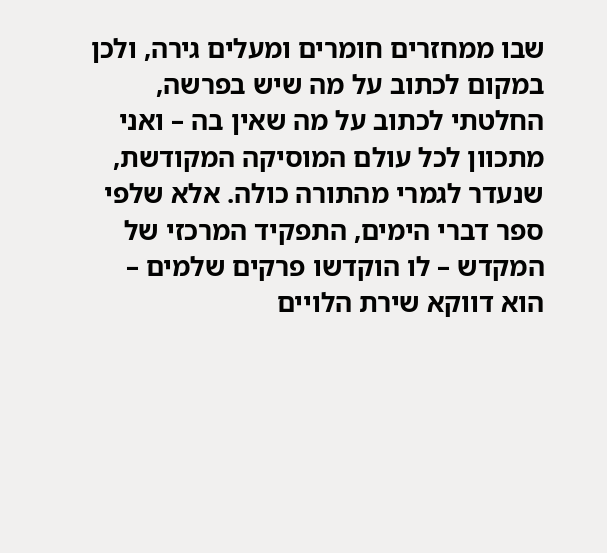שבו ממחזרים חומרים ומעלים גירה, ולכן במקום לכתוב על מה שיש בפרשה, החלטתי לכתוב על מה שאין בה – ואני מתכוון לכל עולם המוסיקה המקודשת, שנעדר לגמרי מהתורה כולה. אלא שלפי ספר דברי הימים, התפקיד המרכזי של המקדש – לו הוקדשו פרקים שלמים – הוא דווקא שירת הלויים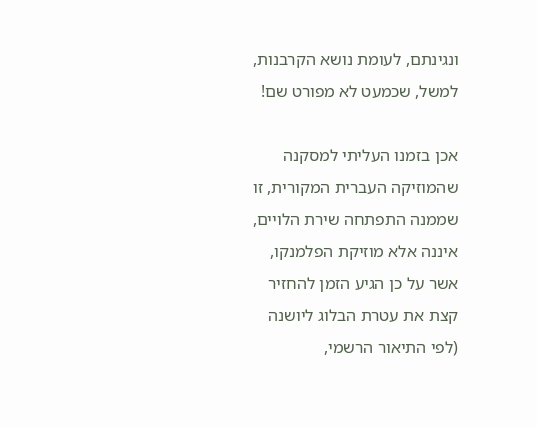ונגינתם, לעומת נושא הקרבנות, למשל, שכמעט לא מפורט שם!

אכן בזמנו העליתי למסקנה שהמוזיקה העברית המקורית, זו שממנה התפתחה שירת הלויים, איננה אלא מוזיקת הפלמנקו, אשר על כן הגיע הזמן להחזיר קצת את עטרת הבלוג ליושנה (לפי התיאור הרשמי,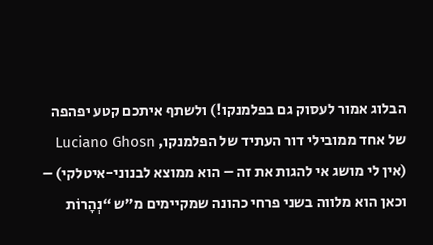הבלוג אמור לעסוק גם בפלמנקו!) ולשתף איתכם קטע יפהפה של אחד ממובילי דור העתיד של הפלמנקו, Luciano Ghosn (אין לי מושג אי להגות את זה – הוא ממוצא לבנוני-איטלקי) – וכאן הוא מלווה בשני פרחי כהונה שמקיימים מ”ש “נְהָרוֹת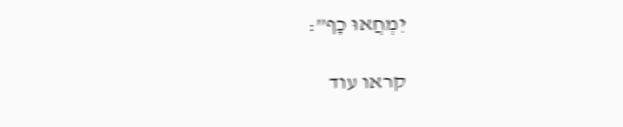יִמְחֲאוּ כָף”:

קראו עוד